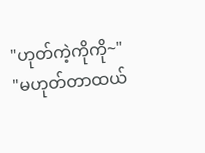"ဟုတ်ကဲ့ကိုကို~"
"မဟုတ်တာထယ်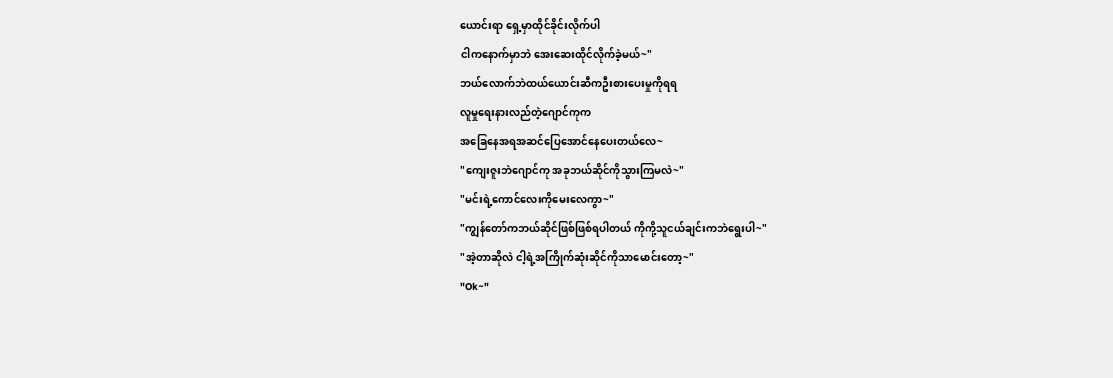ယောင်းရာ ရှေ့မှာထိုင်ခိုင်းလိုက်ပါ
ငါကနောက်မှာဘဲ အေးဆေးထိုင်လိုက်ခဲ့မယ်~"
ဘယ်လောက်ဘဲထယ်ယောင်းဆီကဦးစားပေးမှုကိုရရ
လူမှုရေးနားလည်တဲ့ဂျောင်ကုက
အခြေနေအရအဆင်ပြေအောင်နေပေးတယ်လေ~
"ကျေးဇူးဘဲဂျောင်ကု အခုဘယ်ဆိုင်ကိုသွားကြမလဲ~"
"မင်းရဲ့ကောင်လေးကိုမေးလေကွာ~"
"ကျွန်တော်ကဘယ်ဆိုင်ဖြစ်ဖြစ်ရပါတယ် ကိုကို့သူငယ်ချင်းကဘဲရွေးပါ~"
"အဲ့တာဆိုလဲ ငါ့ရဲ့အကြိုက်ဆုံးဆိုင်ကိုသာမောင်းတော့~"
"Ok~"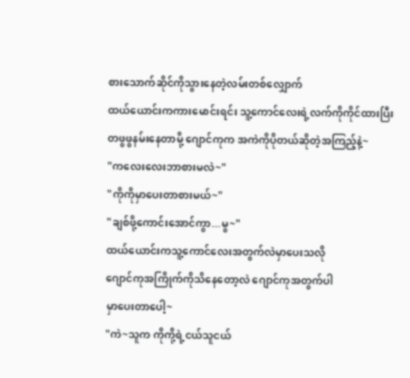စားသောက်ဆိုင်ကိုသွားနေတဲ့လမ်းတစ်လျှောက်
ထယ်ယောင်းကကားမောင်းရင်း သူ့ကောင်လေးရဲ့လက်ကိုကိုင်ထားပြီး တဖွဖွနမ်းနေတာမို့ ဂျောင်ကုက အကဲကိုပိုတယ်ဆိုတဲ့အကြည့်နဲ့~
"ကလေးလေးဘာစားမလဲ~"
"ကိုကိုမှာပေးတာစားမယ်~"
"ချစ်ဖို့ကောင်းအောင်ကွာ...မွ~"
ထယ်ယောင်းကသူ့ကောင်လေးအတွက်လဲမှာပေးသလို
ဂျောင်ကုအကြိုက်ကိုသိနေတော့လဲ ဂျောင်ကုအတွက်ပါ
မှာပေးတာပေါ့~
"ကဲ~သူက ကိုကို့ရဲ့ငယ်သူငယ်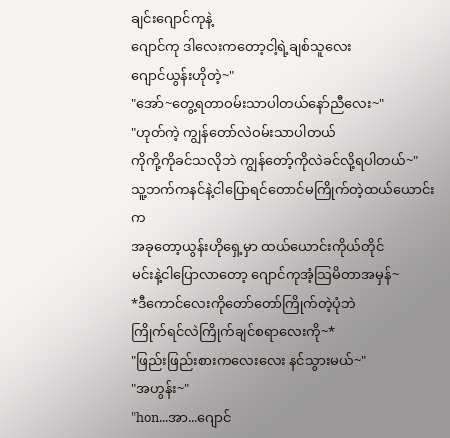ချင်းဂျောင်ကုနဲ့
ဂျောင်ကု ဒါလေးကတော့ငါ့ရဲ့ချစ်သူလေး
ဂျောင်ယွန်းဟိုတဲ့~"
"အော်~တွေ့ရတာဝမ်းသာပါတယ်နော်ညီလေး~"
"ဟုတ်ကဲ့ ကျွန်တော်လဲဝမ်းသာပါတယ်
ကိုကို့ကိုခင်သလိုဘဲ ကျွန်တော့်ကိုလဲခင်လို့ရပါတယ်~"
သူ့ဘက်ကနင်နဲ့ငါပြောရင်တောင်မကြိုက်တဲ့ထယ်ယောင်းက
အခုတော့ယွန်းဟိုရှေ့မှာ ထယ်ယောင်းကိုယ်တိုင်
မင်းနဲ့ငါပြောလာတော့ ဂျောင်ကုအံ့သြမိတာအမှန်~
*ဒီကောင်လေးကိုတော်တော်ကြိုက်တဲ့ပုံဘဲ
ကြိုက်ရင်လဲကြိုက်ချင်စရာလေးကို~*
"ဖြည်းဖြည်းစားကလေးလေး နင်သွားမယ်~"
"အဟွန်း~"
"hon...အာ...ဂျောင်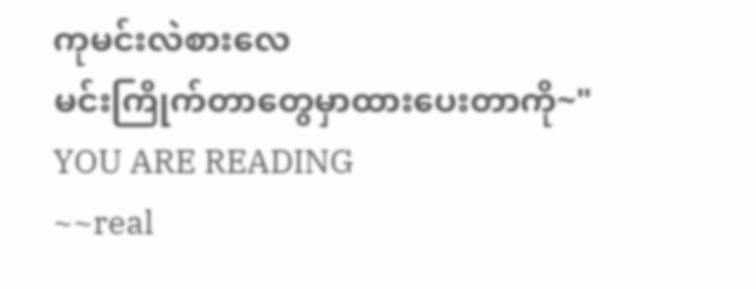ကုမင်းလဲစားလေ
မင်းကြိုက်တာတွေမှာထားပေးတာကို~"
YOU ARE READING
~~real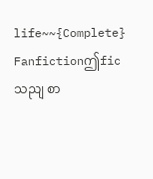life~~{Complete}
Fanfictionဤficသညျ စာ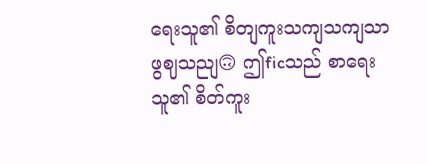ရေးသူ၏ စိတျကူးသကျသကျသာဖွဈသညျ🙃 ဤficသည် စာရေးသူ၏ စိတ်ကူး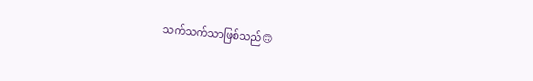သက်သက်သာဖြစ်သည်🙃